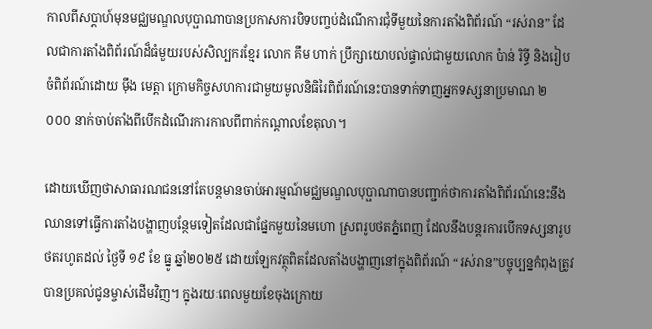កាលពីសប្តាហ៍មុនមជ្ឈមណ្ឌលបុប្ផាណាបានប្រកាសការបិទបញ្ចប់ដំណើការជុំទីមួយនៃការតាំងពិព័រណ៍ “រស់រាន” ដែលជាការតាំងពិព័រណ៍ដ៏ធំមួយរបស់សិល្បករខ្មែរ លោក គឹម ហាក់ ប្រឹក្សាយោបល់ផ្ទាល់ជាមួយលោក ប៉ាន់ រិទ្ធី និងរៀបចំពិព័រណ៍ដោយ ម៉ឹង មេត្តា ក្រោមកិច្ចសហការជាមួយមូលនិធិរៃពិព័រណ៍នេះបានទាក់ទាញអ្នកទស្សនាប្រមាណ ២ ០០០ នាក់ចាប់តាំងពីបើកដំណើរការកាលពីពាក់កណ្តាលខែតុលា។

ដោយឃើញថាសាធារណជននៅតែបន្តមានចាប់អារម្មណ៍មជ្ឈមណ្ឌលបុប្ផាណាបានបញ្ជាក់ថាការតាំងពិព័រណ៍នេះនឹងឈានទៅធ្វើការតាំងបង្ហាញបន្ថែមទៀតដែលជាផ្នែកមួយនៃមហោ ស្រពរូបថតភ្នំពេញ ដែលនឹងបន្តរការបើកទស្សនារូបថតរហូតដល់ ថ្ងៃទី ១៩ ខែ ធ្នូ ឆ្នាំ២០២៥ ដោយឡែកវត្ថុពិតដែលតាំងបង្ហាញនៅក្នុងពិព័រណ៍ “រស់រាន”បច្ចុប្បន្នកំពុងត្រូវបានប្រគល់ជូនម្ចាស់ដើមវិញ។ ក្នុងរយៈពេលមួយខែចុងក្រោយ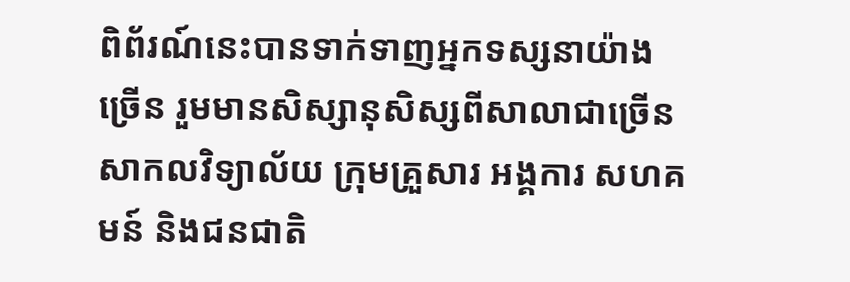ពិព័រណ៍នេះបានទាក់ទាញអ្នកទស្សនាយ៉ាងច្រើន រួមមានសិស្សានុសិស្សពីសាលាជាច្រើន សាកលវិទ្យាល័យ ក្រុមគ្រួសារ អង្គការ សហគមន៍ និងជនជាតិ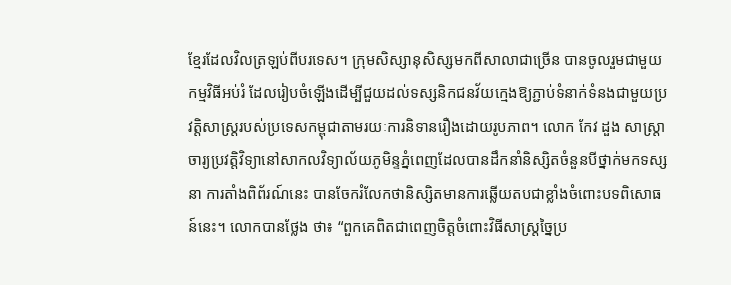ខ្មែរដែលវិលត្រឡប់ពីបរទេស។ ក្រុមសិស្សានុសិស្សមកពីសាលាជាច្រើន បានចូលរួមជាមួយកម្មវិធីអប់រំ ដែលរៀបចំឡើងដើម្បីជួយដល់ទស្សនិកជនវ័យក្មេងឱ្យភ្ជាប់ទំនាក់ទំនងជាមួយប្រវត្តិសាស្ត្ររបស់ប្រទេសកម្ពុជាតាមរយៈការនិទានរឿងដោយរូបភាព។ លោក កែវ ដួង សាស្ត្រាចារ្យប្រវត្តិវិទ្យានៅសាកលវិទ្យាល័យភូមិន្ទភ្នំពេញដែលបានដឹកនាំនិស្សិតចំនួនបីថ្នាក់មកទស្សនា ការតាំងពិព័រណ៍នេះ បានចែករំលែកថានិស្សិតមានការឆ្លើយតបជាខ្លាំងចំពោះបទពិសោធន៍នេះ។ លោកបានថ្លែង ថា៖ “ពួកគេពិតជាពេញចិត្តចំពោះវិធីសាស្រ្តច្នៃប្រ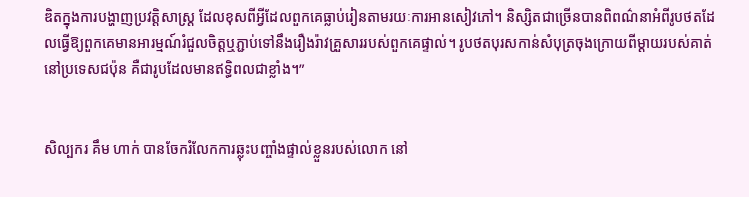ឌិតក្នុងការបង្ហាញប្រវត្តិសាស្ត្រ ដែលខុសពីអ្វីដែលពួកគេធ្លាប់រៀនតាមរយៈការអានសៀវភៅ។ និស្សិតជាច្រើនបានពិពណ៌នាអំពីរូបថតដែលធ្វើឱ្យពួកគេមានអារម្មណ៍រំជួលចិត្តឬភ្ជាប់ទៅនឹងរឿងរ៉ាវគ្រួសាររបស់ពួកគេផ្ទាល់។ រូបថតបុរសកាន់សំបុត្រចុងក្រោយពីម្តាយរបស់គាត់នៅប្រទេសជប៉ុន គឺជារូបដែលមានឥទ្ធិពលជាខ្លាំង។”


សិល្បករ គឹម ហាក់ បានចែករំលែកការឆ្លុះបញ្ចាំងផ្ទាល់ខ្លួនរបស់លោក នៅ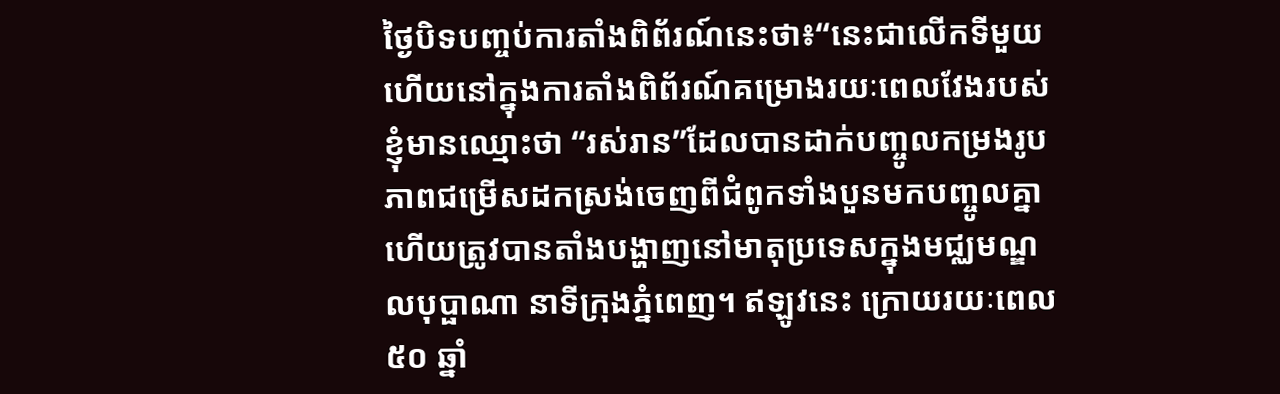ថ្ងៃបិទបញ្ចប់ការតាំងពិព័រណ៍នេះថា៖“នេះជាលើកទីមួយហើយនៅក្នុងការតាំងពិព័រណ៍គម្រោងរយៈពេលវែងរបស់ខ្ញុំមានឈ្មោះថា “រស់រាន”ដែលបានដាក់បញ្ចូលកម្រងរូបភាពជម្រើសដកស្រង់ចេញពីជំពូកទាំងបួនមកបញ្ចូលគ្នាហើយត្រូវបានតាំងបង្ហាញនៅមាតុប្រទេសក្នុងមជ្ឈមណ្ឌលបុប្ផាណា នាទីក្រុងភ្នំពេញ។ ឥឡូវនេះ ក្រោយរយៈពេល ៥០ ឆ្នាំ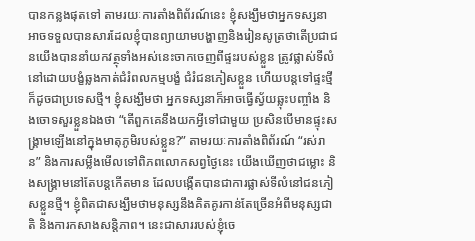បានកន្លងផុតទៅ តាមរយៈការតាំងពិព័រណ៍នេះ ខ្ញុំសង្ឃឹមថាអ្នកទស្សនាអាចទទួលបានសារដែលខ្ញុំបានព្យាយាមបង្ហាញនិងរៀនសូត្រថាតើប្រជាជនយើងបាននាំយកវត្ថុទាំងអស់នេះចាកចេញពីផ្ទះរបស់ខ្លួន ត្រូវផ្លាស់ទីលំនៅដោយបង្ខំឆ្លងកាត់ជំរំពលកម្មបង្ខំ ជំរំជនភៀសខ្លួន ហើយបន្តទៅផ្ទះថ្មី ក៏ដូចជាប្រទេសថ្មី។ ខ្ញុំសង្ឃឹមថា អ្នកទស្សនាក៏អាចធ្វើស្វ័យឆ្លុះបញ្ចាំង និងចោទសួរខ្លួនឯងថា “តើពួកគេនឹងយកអ្វីទៅជាមួយ ប្រសិនបើមានផ្ទុះសង្គ្រាមឡើងនៅក្នុងមាតុភូមិរបស់ខ្លួន?” តាមរយៈការតាំងពិព័រណ៍ “រស់រាន” និងការសម្លឹងមើលទៅពិភពលោកសព្វថ្ងៃនេះ យើងឃើញថាជម្លោះ និងសង្រ្គាមនៅតែបន្តកើតមាន ដែលបង្កើតបានជាការផ្លាស់ទីលំនៅជនភៀសខ្លួនថ្មី។ ខ្ញុំពិតជាសង្ឃឹមថាមនុស្សនឹងគិតគូរកាន់តែច្រើនអំពីមនុស្សជាតិ និងការកសាងសន្តិភាព។ នេះជាសាររបស់ខ្ញុំចេ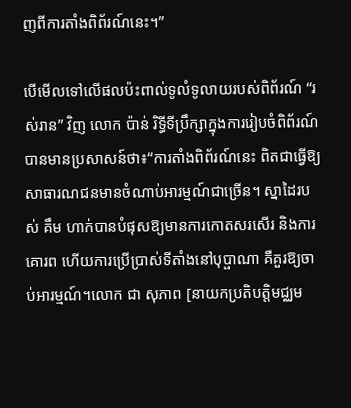ញពីការតាំងពិព័រណ៍នេះ។”

បើមើលទៅលើផលប៉ះពាល់ទូលំទូលាយរបស់ពិព័រណ៍ “រស់រាន” វិញ លោក ប៉ាន់ រិទ្ធីទីប្រឹក្សាក្នុងការរៀបចំពិព័រណ៍ បានមានប្រសាសន៍ថា៖“ការតាំងពិព័រណ៍នេះ ពិតជាធ្វើឱ្យសាធារណជនមានចំណាប់អារម្មណ៍ជាច្រើន។ ស្នាដៃរបស់ គឹម ហាក់បានបំផុសឱ្យមានការកោតសរសើរ និងការគោរព ហើយការប្រើប្រាស់ទីតាំងនៅបុប្ផាណា គឺគួរឱ្យចាប់អារម្មណ៍។លោក ជា សុភាព [នាយកប្រតិបត្តិមជ្ឈម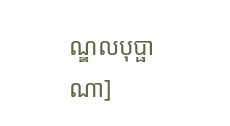ណ្ឌលបុប្ផាណា]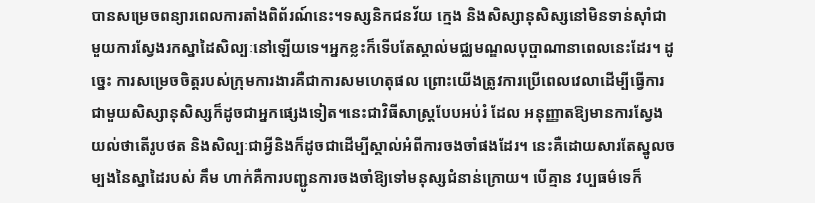បានសម្រេចពន្យារពេលការតាំងពិព័រណ៍នេះ។ទស្សនិកជនវ័យ ក្មេង និងសិស្សានុសិស្សនៅមិនទាន់ស៊ាំជាមួយការស្វែងរកស្នាដៃសិល្បៈនៅឡើយទេ។អ្នកខ្លះក៏ទើបតែស្គាល់មជ្ឈមណ្ឌលបុប្ផាណានាពេលនេះដែរ។ ដូច្នេះ ការសម្រេចចិត្តរបស់ក្រុមការងារគឺជាការសមហេតុផល ព្រោះយើងត្រូវការប្រើពេលវេលាដើម្បីធ្វើការជាមួយសិស្សានុសិស្សក៏ដូចជាអ្នកផ្សេងទៀត។នេះជាវិធីសាស្រ្តបែបអប់រំ ដែល អនុញ្ញាតឱ្យមានការស្វែងយល់ថាតើរូបថត និងសិល្បៈជាអ្វីនិងក៏ដូចជាដើម្បីស្គាល់អំពីការចងចាំផងដែរ។ នេះគឺដោយសារតែស្នូលចម្បងនៃស្នាដៃរបស់ គឹម ហាក់គឺការបញ្ជូនការចងចាំឱ្យទៅមនុស្សជំនាន់ក្រោយ។ បើគ្មាន វប្បធម៌ទេក៏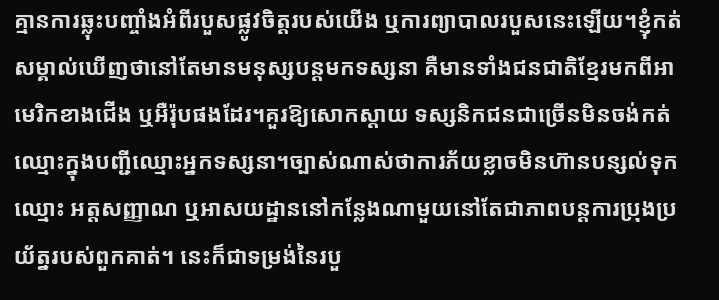គ្មានការឆ្លុះបញ្ចាំងអំពីរបួសផ្លូវចិត្តរបស់យើង ឬការព្យាបាលរបួសនេះឡើយ។ខ្ញុំកត់សម្គាល់ឃើញថានៅតែមានមនុស្សបន្តមកទស្សនា គឺមានទាំងជនជាតិខ្មែរមកពីអាមេរិកខាងជើង ឬអឺរ៉ុបផងដែរ។គួរឱ្យសោកស្ដាយ ទស្សនិកជនជាច្រើនមិនចង់កត់ឈ្មោះក្នុងបញ្ជីឈ្មោះអ្នកទស្សនា។ច្បាស់ណាស់ថាការភ័យខ្លាចមិនហ៊ានបន្សល់ទុកឈ្មោះ អត្តសញ្ញាណ ឬអាសយដ្ឋាននៅកន្លែងណាមួយនៅតែជាភាពបន្តការប្រុងប្រយ័ត្នរបស់ពួកគាត់។ នេះក៏ជាទម្រង់នៃរបួ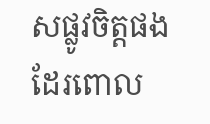សផ្លូវចិត្តផងដែរពោល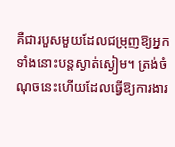គឺជារបួសមួយដែលជម្រុញឱ្យអ្នកទាំងនោះបន្តស្ងាត់ស្ងៀម។ ត្រង់ចំណុចនេះហើយដែលធ្វើឱ្យការងារ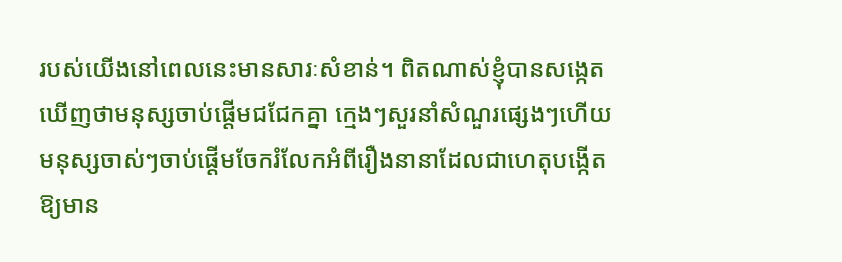របស់យើងនៅពេលនេះមានសារៈសំខាន់។ ពិតណាស់ខ្ញុំបានសង្កេតឃើញថាមនុស្សចាប់ផ្តើមជជែកគ្នា ក្មេងៗសួរនាំសំណួរផ្សេងៗហើយមនុស្សចាស់ៗចាប់ផ្ដើមចែករំលែកអំពីរឿងនានាដែលជាហេតុបង្កើតឱ្យមាន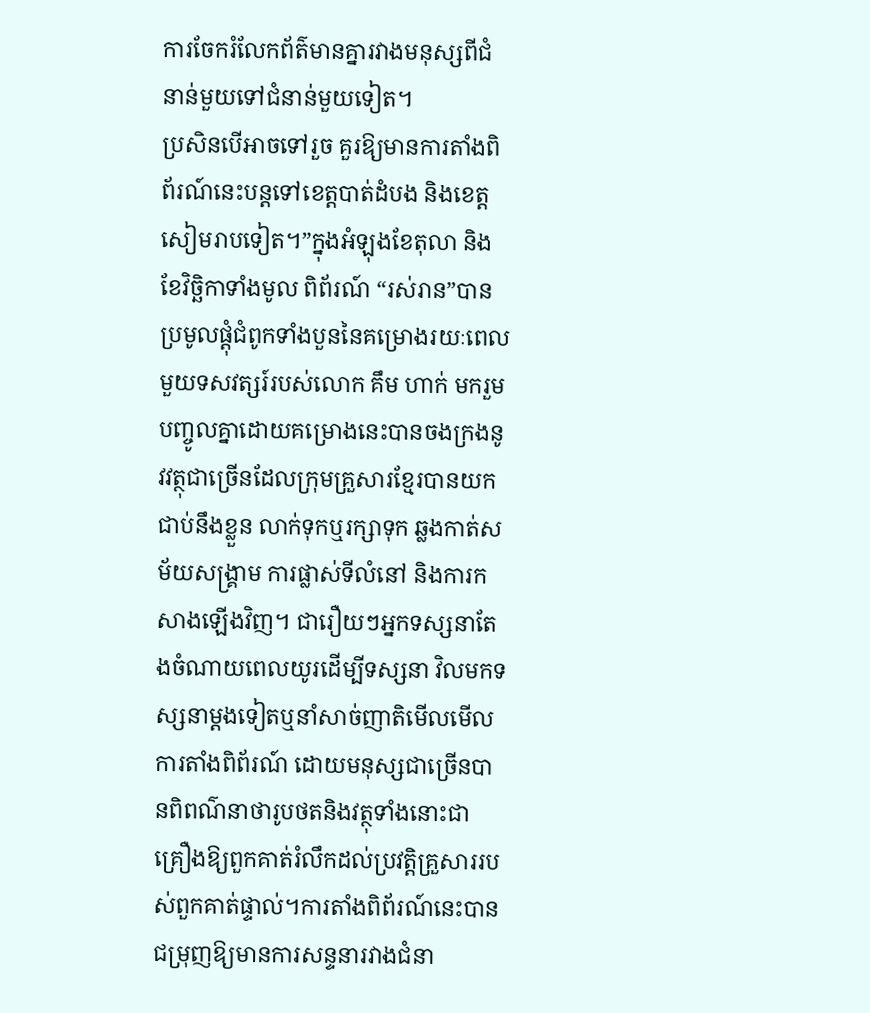ការចែករំលែកព័ត៌មានគ្នារវាងមនុស្សពីជំនាន់មួយទៅជំនាន់មួយទៀត។
ប្រសិនបើអាចទៅរួច គួរឱ្យមានការតាំងពិព័រណ៍នេះបន្តទៅខេត្តបាត់ដំបង និងខេត្តសៀមរាបទៀត។”ក្នុងអំឡុងខែតុលា និងខែវិច្ឆិកាទាំងមូល ពិព័រណ៍ “រស់រាន”បានប្រមូលផ្តុំជំពូកទាំងបួននៃគម្រោងរយៈពេលមួយទសវត្សរ៍របស់លោក គឹម ហាក់ មករួមបញ្ចូលគ្នាដោយគម្រោងនេះបានចងក្រងនូវវត្ថុជាច្រើនដែលក្រុមគ្រួសារខ្មែរបានយកជាប់នឹងខ្លួន លាក់ទុកឬរក្សាទុក ឆ្លងកាត់សម័យសង្រ្គាម ការផ្លាស់ទីលំនៅ និងការកសាងឡើងវិញ។ ជារឿយៗអ្នកទស្សនាតែងចំណាយពេលយូរដើម្បីទស្សនា វិលមកទស្សនាម្ដងទៀតឬនាំសាច់ញាតិមើលមើលការតាំងពិព័រណ៍ ដោយមនុស្សជាច្រើនបានពិពណ៌នាថារូបថតនិងវត្ថុទាំងនោះជាគ្រឿងឱ្យពួកគាត់រំលឹកដល់ប្រវត្តិគ្រួសាររបស់ពួកគាត់ផ្ទាល់។ការតាំងពិព័រណ៍នេះបានជម្រុញឱ្យមានការសន្ទនារវាងជំនា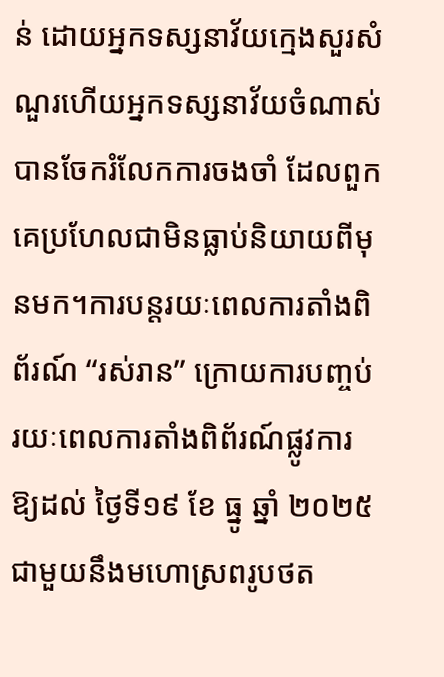ន់ ដោយអ្នកទស្សនាវ័យក្មេងសួរសំណួរហើយអ្នកទស្សនាវ័យចំណាស់បានចែករំលែកការចងចាំ ដែលពួកគេប្រហែលជាមិនធ្លាប់និយាយពីមុនមក។ការបន្តរយៈពេលការតាំងពិព័រណ៍ “រស់រាន” ក្រោយការបញ្ចប់រយៈពេលការតាំងពិព័រណ៍ផ្លូវការ ឱ្យដល់ ថ្ងៃទី១៩ ខែ ធ្នូ ឆ្នាំ ២០២៥ ជាមួយនឹងមហោស្រពរូបថត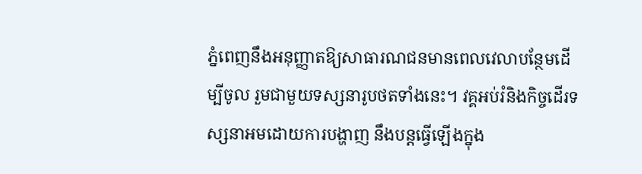ភ្នំពេញនឹងអនុញ្ញាតឱ្យសាធារណជនមានពេលវេលាបន្ថែមដើម្បីចូល រួមជាមួយទស្សនារូបថតទាំងនេះ។ វគ្គអប់រំនិងកិច្ចដើរទស្សនាអមដោយការបង្ហាញ នឹងបន្តធ្វើឡើងក្នុង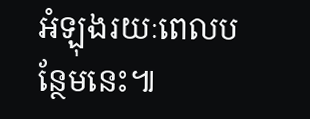អំឡុងរយៈពេលបន្ថែមនេះ៕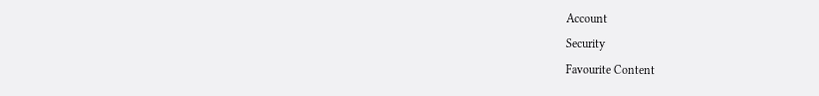Account
Security
Favourite Content